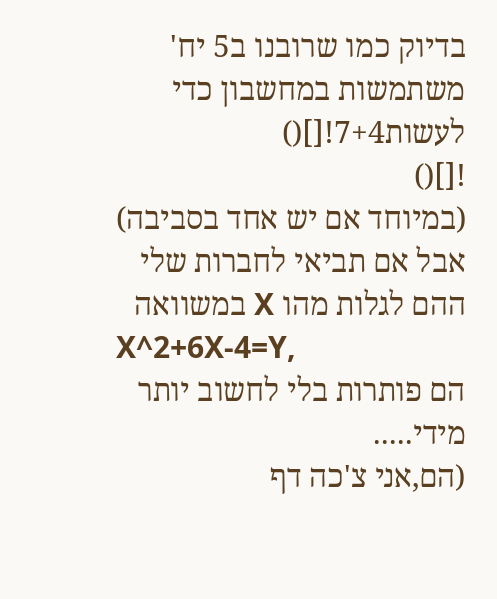בדיוק כמו שרובנו ב5 יח' משתמשות במחשבון כדי לעשות7+4![]()
![]()
(במיוחד אם יש אחד בסביבה)
אבל אם תביאי לחברות שלי ההם לגלות מהו X במשוואה
X^2+6X-4=Y,
הם פותרות בלי לחשוב יותר מידי.....
(הם,אני צ'כה דף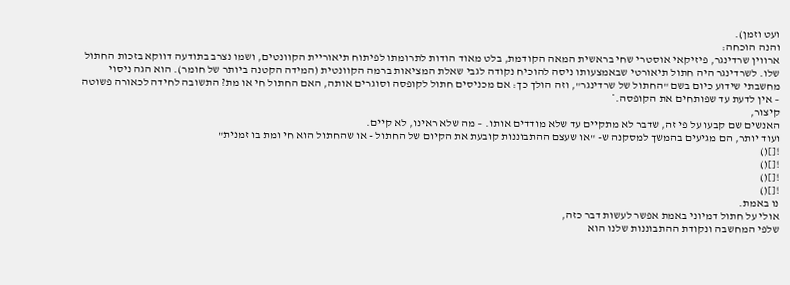ועט וזמן).
והנה הוכחה:
ארווין שרדינגר, פיזיקאי אוסטרי שחי בראשית המאה הקודמת, בלט מאוד הודות לתרומתו לפיתוח תיאוריית הקוונטים, ושמו נצרב בתודעה דווקא בזכות החתול שלו. לשרדינגר היה חתול תיאורטי שבאמצעותו ניסה להוכיח נקודה לגבי שאלת המציאות ברמה הקוונטית (המידה הקטנה ביותר של חומר). הוא הגה ניסוי מחשבתי שידוע כיום בשם "החתול של שרדינגר", וזה הולך כך: אם מכניסים חתול לקופסה וסוגרים אותה, האם החתול חי או מת? התשובה לחידה לכאורה פשוטה – אין לדעת עד שפותחים את הקופסה.*
קיצור,
האנשים שם קבעו על פי זה, שדבר לא מתקיים עד שלא מודדים אותו. – מה שלא ראינו, לא קיים.
ועוד יותר, הם מגיעים בהמשך למסקנה ש- "או שעצם ההתבוננות קובעת את הקיום של החתול - או שהחתול הוא חי ומת בו זמנית"
![]()
![]()
![]()
![]()
נו באמת.
אולי על חתול דמיוני באמת אפשר לעשות דבר כזה,
שלפי המחשבה ונקודת ההתבוננות שלנו הוא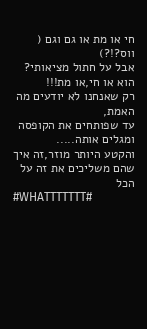חי או מת או גם וגם (
ווס?!?)
אבל על חתול מציאותי?
הוא או חי,או מת!!!
רק שאנחנו לא יודעים מה האמת,
עד שפותחים את הקופסה ומגלים אותה.....
והקטע היותר מוזר,זה איך שהם משליכים את זה על הכל
#WHATTTTTTT#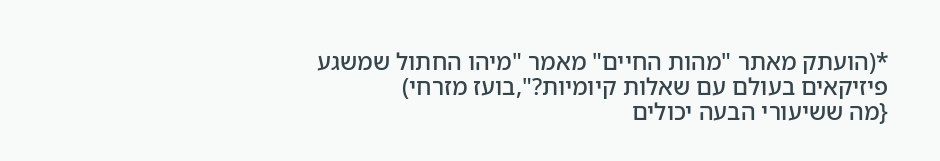*(הועתק מאתר "מהות החיים" מאמר "מיהו החתול שמשגע פיזיקאים בעולם עם שאלות קיומיות?",בועז מזרחי)
{מה ששיעורי הבעה יכולים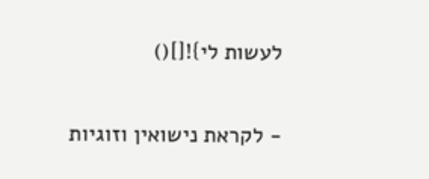לעשות לי}![]()

- לקראת נישואין וזוגיות